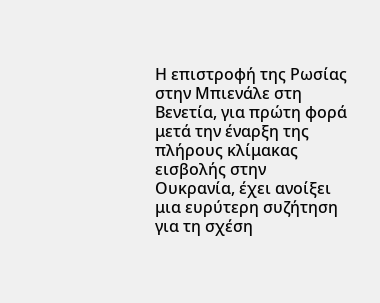Η επιστροφή της Ρωσίας στην Μπιενάλε στη Βενετία, για πρώτη φορά μετά την έναρξη της πλήρους κλίμακας εισβολής στην Ουκρανία, έχει ανοίξει μια ευρύτερη συζήτηση για τη σχέση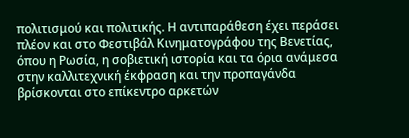πολιτισμού και πολιτικής. Η αντιπαράθεση έχει περάσει πλέον και στο Φεστιβάλ Κινηματογράφου της Βενετίας, όπου η Ρωσία, η σοβιετική ιστορία και τα όρια ανάμεσα στην καλλιτεχνική έκφραση και την προπαγάνδα βρίσκονται στο επίκεντρο αρκετών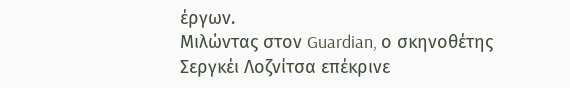έργων.
Μιλώντας στον Guardian, ο σκηνοθέτης Σεργκέι Λοζνίτσα επέκρινε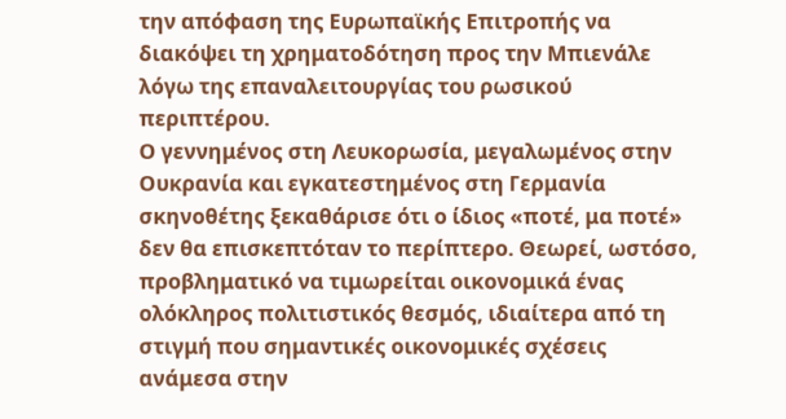την απόφαση της Ευρωπαϊκής Επιτροπής να διακόψει τη χρηματοδότηση προς την Μπιενάλε λόγω της επαναλειτουργίας του ρωσικού περιπτέρου.
Ο γεννημένος στη Λευκορωσία, μεγαλωμένος στην Ουκρανία και εγκατεστημένος στη Γερμανία σκηνοθέτης ξεκαθάρισε ότι ο ίδιος «ποτέ, μα ποτέ» δεν θα επισκεπτόταν το περίπτερο. Θεωρεί, ωστόσο, προβληματικό να τιμωρείται οικονομικά ένας ολόκληρος πολιτιστικός θεσμός, ιδιαίτερα από τη στιγμή που σημαντικές οικονομικές σχέσεις ανάμεσα στην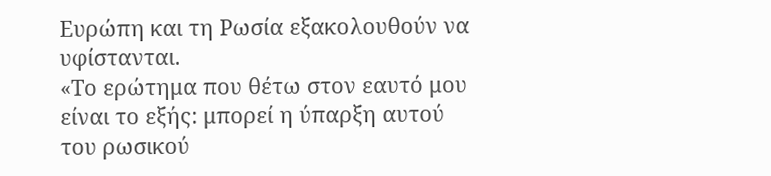Ευρώπη και τη Ρωσία εξακολουθούν να υφίστανται.
«Το ερώτημα που θέτω στον εαυτό μου είναι το εξής: μπορεί η ύπαρξη αυτού του ρωσικού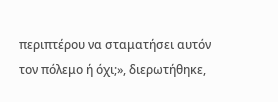περιπτέρου να σταματήσει αυτόν τον πόλεμο ή όχι;», διερωτήθηκε,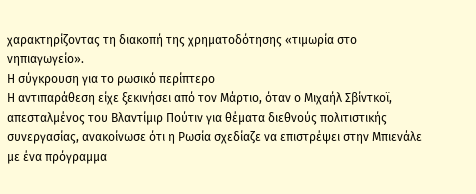χαρακτηρίζοντας τη διακοπή της χρηματοδότησης «τιμωρία στο νηπιαγωγείο».
Η σύγκρουση για το ρωσικό περίπτερο
Η αντιπαράθεση είχε ξεκινήσει από τον Μάρτιο, όταν ο Μιχαήλ Σβίντκοϊ, απεσταλμένος του Βλαντίμιρ Πούτιν για θέματα διεθνούς πολιτιστικής συνεργασίας, ανακοίνωσε ότι η Ρωσία σχεδίαζε να επιστρέψει στην Μπιενάλε με ένα πρόγραμμα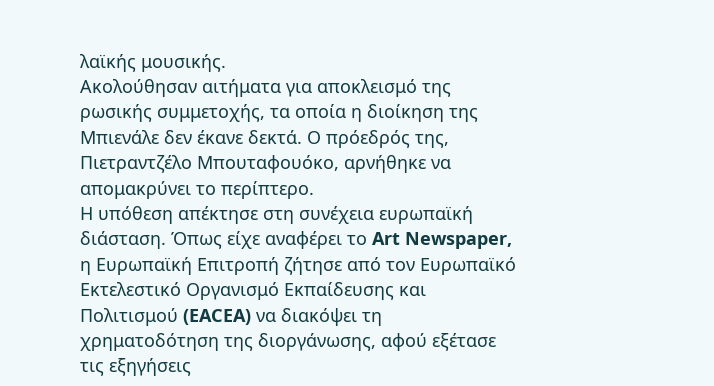λαϊκής μουσικής.
Ακολούθησαν αιτήματα για αποκλεισμό της ρωσικής συμμετοχής, τα οποία η διοίκηση της Μπιενάλε δεν έκανε δεκτά. Ο πρόεδρός της, Πιετραντζέλο Μπουταφουόκο, αρνήθηκε να απομακρύνει το περίπτερο.
Η υπόθεση απέκτησε στη συνέχεια ευρωπαϊκή διάσταση. Όπως είχε αναφέρει το Art Newspaper, η Ευρωπαϊκή Επιτροπή ζήτησε από τον Ευρωπαϊκό Εκτελεστικό Οργανισμό Εκπαίδευσης και Πολιτισμού (EACEA) να διακόψει τη χρηματοδότηση της διοργάνωσης, αφού εξέτασε τις εξηγήσεις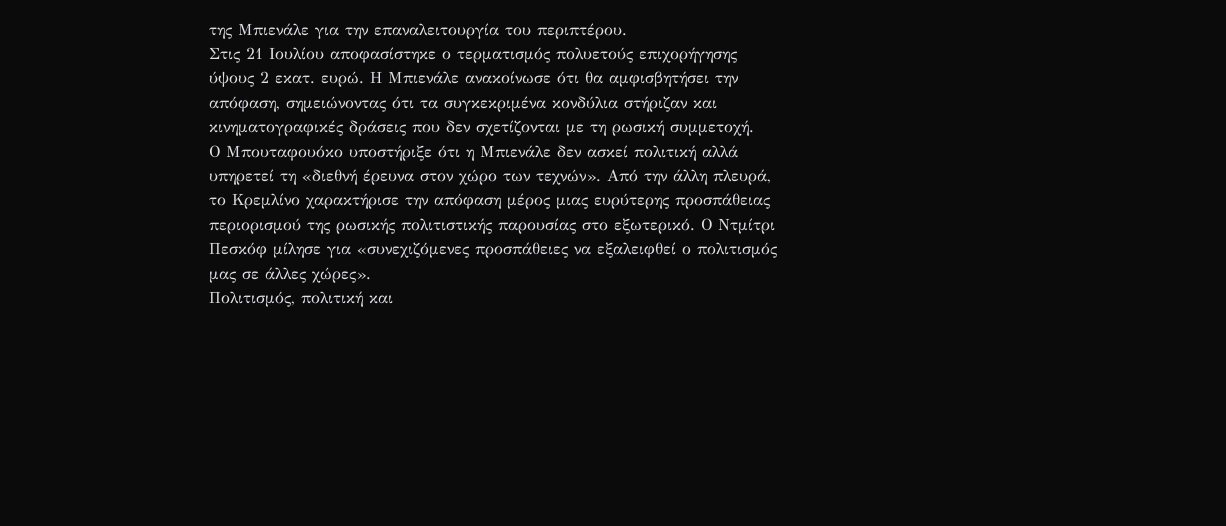της Μπιενάλε για την επαναλειτουργία του περιπτέρου.
Στις 21 Ιουλίου αποφασίστηκε ο τερματισμός πολυετούς επιχορήγησης ύψους 2 εκατ. ευρώ. Η Μπιενάλε ανακοίνωσε ότι θα αμφισβητήσει την απόφαση, σημειώνοντας ότι τα συγκεκριμένα κονδύλια στήριζαν και κινηματογραφικές δράσεις που δεν σχετίζονται με τη ρωσική συμμετοχή.
Ο Μπουταφουόκο υποστήριξε ότι η Μπιενάλε δεν ασκεί πολιτική αλλά υπηρετεί τη «διεθνή έρευνα στον χώρο των τεχνών». Από την άλλη πλευρά, το Κρεμλίνο χαρακτήρισε την απόφαση μέρος μιας ευρύτερης προσπάθειας περιορισμού της ρωσικής πολιτιστικής παρουσίας στο εξωτερικό. Ο Ντμίτρι Πεσκόφ μίλησε για «συνεχιζόμενες προσπάθειες να εξαλειφθεί ο πολιτισμός μας σε άλλες χώρες».
Πολιτισμός, πολιτική και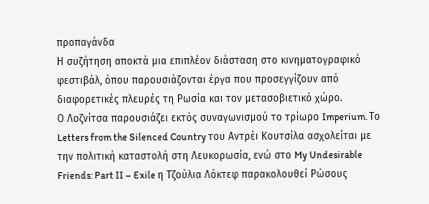προπαγάνδα
Η συζήτηση αποκτά μια επιπλέον διάσταση στο κινηματογραφικό φεστιβάλ, όπου παρουσιάζονται έργα που προσεγγίζουν από διαφορετικές πλευρές τη Ρωσία και τον μετασοβιετικό χώρο.
Ο Λοζνίτσα παρουσιάζει εκτός συναγωνισμού το τρίωρο Imperium. Το Letters from the Silenced Country του Αντρέι Κουτσίλα ασχολείται με την πολιτική καταστολή στη Λευκορωσία, ενώ στο My Undesirable Friends: Part II – Exile η Τζούλια Λόκτεφ παρακολουθεί Ρώσους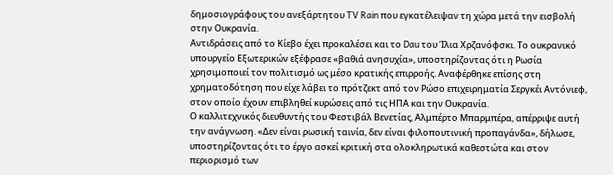δημοσιογράφους του ανεξάρτητου TV Rain που εγκατέλειψαν τη χώρα μετά την εισβολή στην Ουκρανία.
Αντιδράσεις από το Κίεβο έχει προκαλέσει και το Dau του Ίλια Χρζανόφσκι. Το ουκρανικό υπουργείο Εξωτερικών εξέφρασε «βαθιά ανησυχία», υποστηρίζοντας ότι η Ρωσία χρησιμοποιεί τον πολιτισμό ως μέσο κρατικής επιρροής. Αναφέρθηκε επίσης στη χρηματοδότηση που είχε λάβει το πρότζεκτ από τον Ρώσο επιχειρηματία Σεργκέι Αντόνιεφ, στον οποίο έχουν επιβληθεί κυρώσεις από τις ΗΠΑ και την Ουκρανία.
Ο καλλιτεχνικός διευθυντής του Φεστιβάλ Βενετίας, Αλμπέρτο Μπαρμπέρα, απέρριψε αυτή την ανάγνωση. «Δεν είναι ρωσική ταινία, δεν είναι φιλοπουτινική προπαγάνδα», δήλωσε, υποστηρίζοντας ότι το έργο ασκεί κριτική στα ολοκληρωτικά καθεστώτα και στον περιορισμό των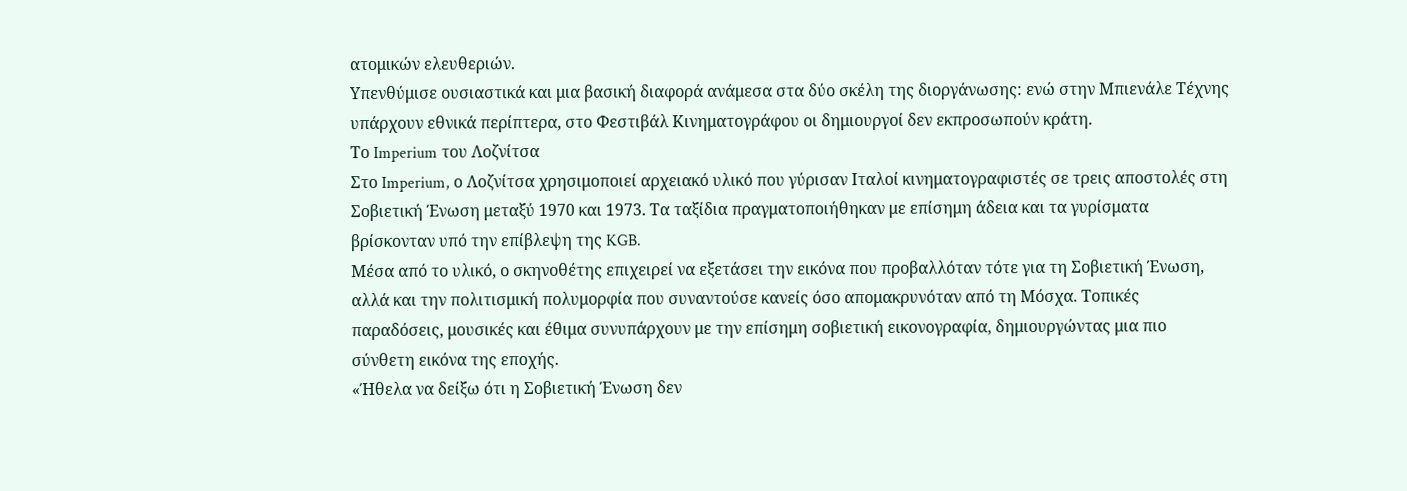ατομικών ελευθεριών.
Υπενθύμισε ουσιαστικά και μια βασική διαφορά ανάμεσα στα δύο σκέλη της διοργάνωσης: ενώ στην Μπιενάλε Τέχνης υπάρχουν εθνικά περίπτερα, στο Φεστιβάλ Κινηματογράφου οι δημιουργοί δεν εκπροσωπούν κράτη.
Το Imperium του Λοζνίτσα
Στο Imperium, ο Λοζνίτσα χρησιμοποιεί αρχειακό υλικό που γύρισαν Ιταλοί κινηματογραφιστές σε τρεις αποστολές στη Σοβιετική Ένωση μεταξύ 1970 και 1973. Τα ταξίδια πραγματοποιήθηκαν με επίσημη άδεια και τα γυρίσματα βρίσκονταν υπό την επίβλεψη της KGB.
Μέσα από το υλικό, ο σκηνοθέτης επιχειρεί να εξετάσει την εικόνα που προβαλλόταν τότε για τη Σοβιετική Ένωση, αλλά και την πολιτισμική πολυμορφία που συναντούσε κανείς όσο απομακρυνόταν από τη Μόσχα. Τοπικές παραδόσεις, μουσικές και έθιμα συνυπάρχουν με την επίσημη σοβιετική εικονογραφία, δημιουργώντας μια πιο σύνθετη εικόνα της εποχής.
«Ήθελα να δείξω ότι η Σοβιετική Ένωση δεν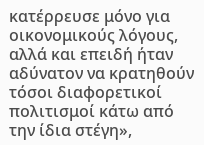κατέρρευσε μόνο για οικονομικούς λόγους, αλλά και επειδή ήταν αδύνατον να κρατηθούν τόσοι διαφορετικοί πολιτισμοί κάτω από την ίδια στέγη»,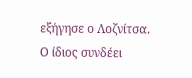εξήγησε ο Λοζνίτσα.
Ο ίδιος συνδέει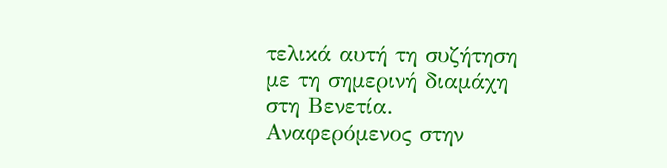τελικά αυτή τη συζήτηση με τη σημερινή διαμάχη στη Βενετία. Αναφερόμενος στην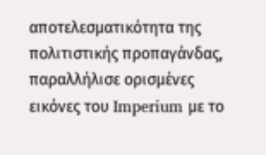αποτελεσματικότητα της πολιτιστικής προπαγάνδας, παραλλήλισε ορισμένες εικόνες του Imperium με το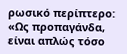ρωσικό περίπτερο: «Ως προπαγάνδα, είναι απλώς τόσο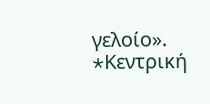γελοίο».
*Kεντρική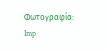Φωτογραφία: Imp